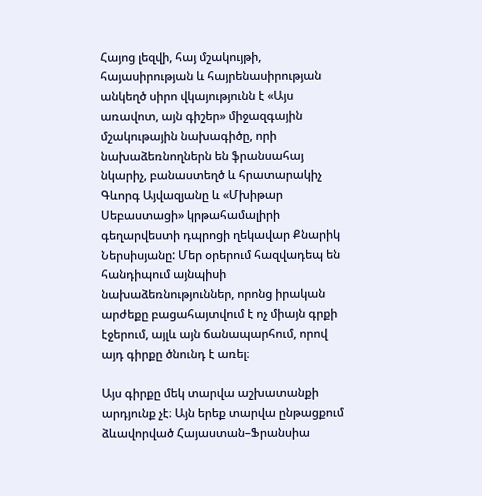Հայոց լեզվի, հայ մշակույթի, հայասիրության և հայրենասիրության անկեղծ սիրո վկայությունն է «Այս առավոտ, այն գիշեր» միջազգային մշակութային նախագիծը, որի նախաձեռնողներն են ֆրանսահայ նկարիչ, բանաստեղծ և հրատարակիչ Գևորգ Այվազյանը և «Մխիթար Սեբաստացի» կրթահամալիրի գեղարվեստի դպրոցի ղեկավար Քնարիկ Ներսիսյանը: Մեր օրերում հազվադեպ են հանդիպում այնպիսի նախաձեռնություններ, որոնց իրական արժեքը բացահայտվում է ոչ միայն գրքի էջերում, այլև այն ճանապարհում, որով այդ գիրքը ծնունդ է առել։

Այս գիրքը մեկ տարվա աշխատանքի արդյունք չէ։ Այն երեք տարվա ընթացքում ձևավորված Հայաստան–Ֆրանսիա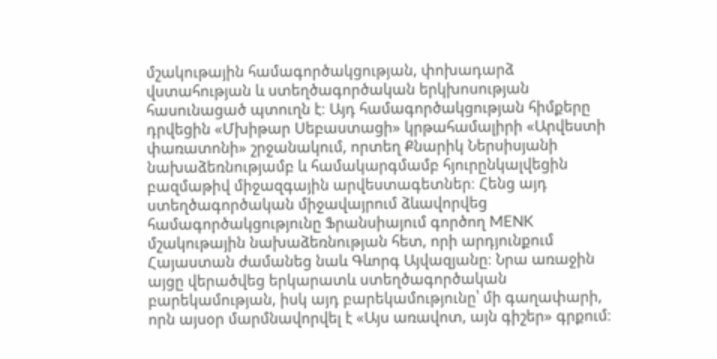մշակութային համագործակցության, փոխադարձ վստահության և ստեղծագործական երկխոսության հասունացած պտուղն է։ Այդ համագործակցության հիմքերը դրվեցին «Մխիթար Սեբաստացի» կրթահամալիրի «Արվեստի փառատոնի» շրջանակում, որտեղ Քնարիկ Ներսիսյանի նախաձեռնությամբ և համակարգմամբ հյուրընկալվեցին բազմաթիվ միջազգային արվեստագետներ։ Հենց այդ ստեղծագործական միջավայրում ձևավորվեց համագործակցությունը Ֆրանսիայում գործող MENK մշակութային նախաձեռնության հետ, որի արդյունքում Հայաստան ժամանեց նաև Գևորգ Այվազյանը։ Նրա առաջին այցը վերածվեց երկարատև ստեղծագործական բարեկամության, իսկ այդ բարեկամությունը՝ մի գաղափարի, որն այսօր մարմնավորվել է «Այս առավոտ, այն գիշեր» գրքում։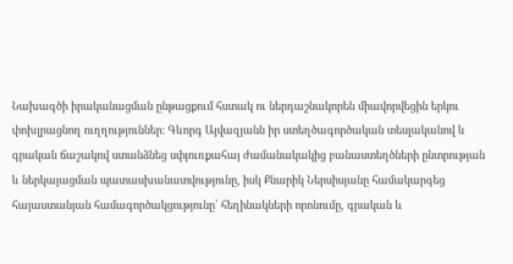Նախագծի իրականացման ընթացքում հստակ ու ներդաշնակորեն միավորվեցին երկու փոխլրացնող ուղղություններ։ Գևորգ Այվազյանն իր ստեղծագործական տեսլականով և գրական ճաշակով ստանձնեց սփյուռքահայ ժամանակակից բանաստեղծների ընտրության և ներկայացման պատասխանատվությունը, իսկ Քնարիկ Ներսիսյանը համակարգեց հայաստանյան համագործակցությունը՝ հեղինակների որոնումը, գրական և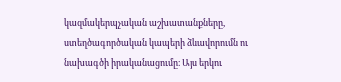կազմակերպչական աշխատանքները, ստեղծագործական կապերի ձևավորումն ու նախագծի իրականացումը։ Այս երկու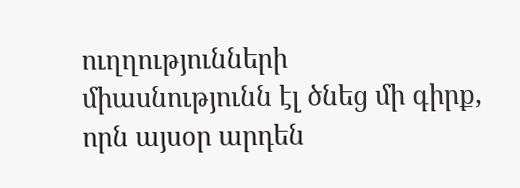ուղղությունների միասնությունն էլ ծնեց մի գիրք, որն այսօր արդեն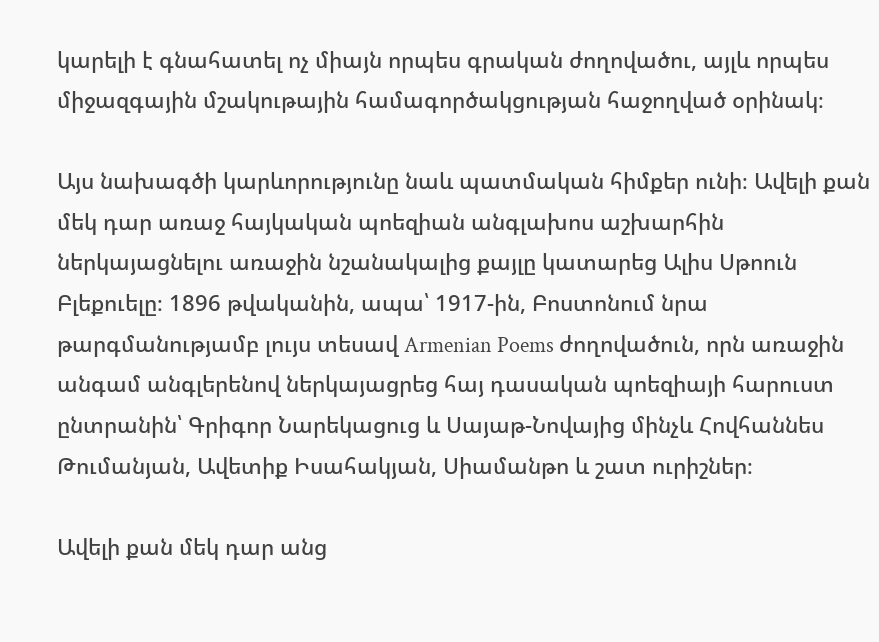կարելի է գնահատել ոչ միայն որպես գրական ժողովածու, այլև որպես միջազգային մշակութային համագործակցության հաջողված օրինակ։

Այս նախագծի կարևորությունը նաև պատմական հիմքեր ունի։ Ավելի քան մեկ դար առաջ հայկական պոեզիան անգլախոս աշխարհին ներկայացնելու առաջին նշանակալից քայլը կատարեց Ալիս Սթոուն Բլեքուելը։ 1896 թվականին, ապա՝ 1917-ին, Բոստոնում նրա թարգմանությամբ լույս տեսավ Armenian Poems ժողովածուն, որն առաջին անգամ անգլերենով ներկայացրեց հայ դասական պոեզիայի հարուստ ընտրանին՝ Գրիգոր Նարեկացուց և Սայաթ-Նովայից մինչև Հովհաննես Թումանյան, Ավետիք Իսահակյան, Սիամանթո և շատ ուրիշներ։

Ավելի քան մեկ դար անց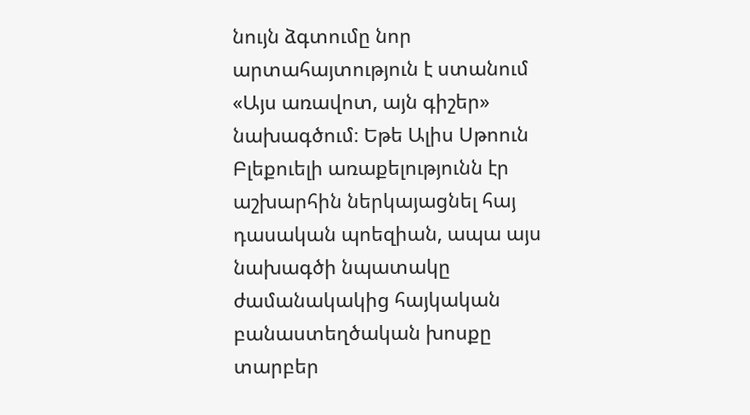նույն ձգտումը նոր արտահայտություն է ստանում «Այս առավոտ, այն գիշեր» նախագծում։ Եթե Ալիս Սթոուն Բլեքուելի առաքելությունն էր աշխարհին ներկայացնել հայ դասական պոեզիան, ապա այս նախագծի նպատակը ժամանակակից հայկական բանաստեղծական խոսքը տարբեր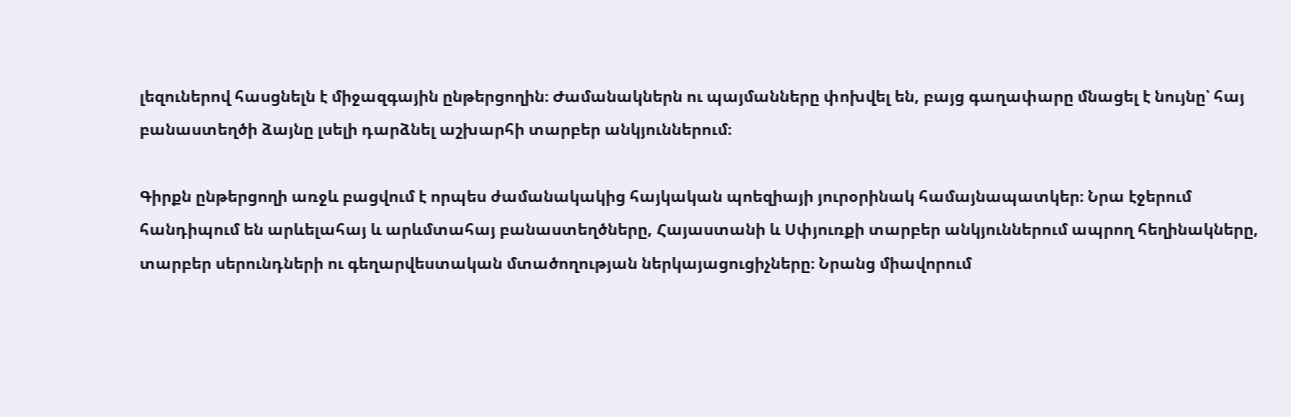լեզուներով հասցնելն է միջազգային ընթերցողին։ Ժամանակներն ու պայմանները փոխվել են, բայց գաղափարը մնացել է նույնը՝ հայ բանաստեղծի ձայնը լսելի դարձնել աշխարհի տարբեր անկյուններում։

Գիրքն ընթերցողի առջև բացվում է որպես ժամանակակից հայկական պոեզիայի յուրօրինակ համայնապատկեր։ Նրա էջերում հանդիպում են արևելահայ և արևմտահայ բանաստեղծները, Հայաստանի և Սփյուռքի տարբեր անկյուններում ապրող հեղինակները, տարբեր սերունդների ու գեղարվեստական մտածողության ներկայացուցիչները։ Նրանց միավորում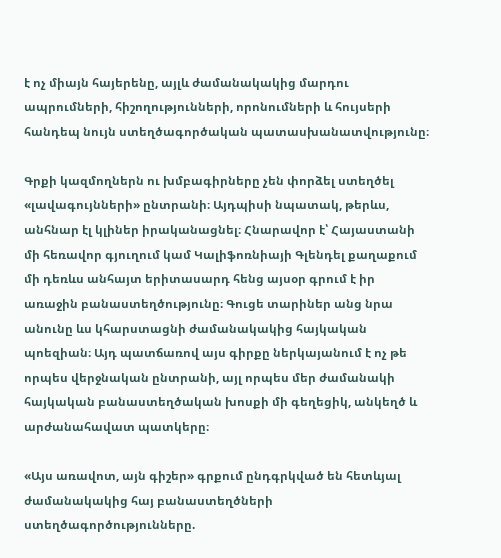է ոչ միայն հայերենը, այլև ժամանակակից մարդու ապրումների, հիշողությունների, որոնումների և հույսերի հանդեպ նույն ստեղծագործական պատասխանատվությունը։

Գրքի կազմողներն ու խմբագիրները չեն փորձել ստեղծել «լավագույնների» ընտրանի։ Այդպիսի նպատակ, թերևս, անհնար էլ կլիներ իրականացնել։ Հնարավոր է՝ Հայաստանի մի հեռավոր գյուղում կամ Կալիֆոռնիայի Գլենդել քաղաքում մի դեռևս անհայտ երիտասարդ հենց այսօր գրում է իր առաջին բանաստեղծությունը։ Գուցե տարիներ անց նրա անունը ևս կհարստացնի ժամանակակից հայկական պոեզիան։ Այդ պատճառով այս գիրքը ներկայանում է ոչ թե որպես վերջնական ընտրանի, այլ որպես մեր ժամանակի հայկական բանաստեղծական խոսքի մի գեղեցիկ, անկեղծ և արժանահավատ պատկերը։

«Այս առավոտ, այն գիշեր» գրքում ընդգրկված են հետևյալ ժամանակակից հայ բանաստեղծների ստեղծագործությունները.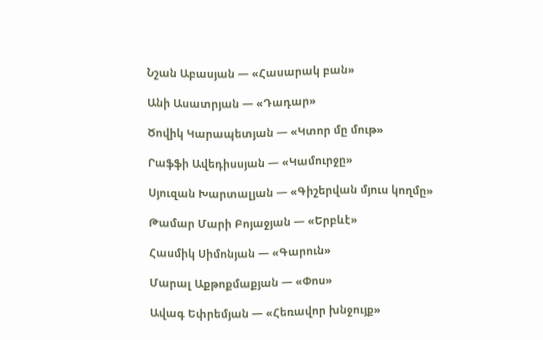Նշան Աբասյան — «Հասարակ բան»

Անի Ասատրյան — «Դադար»

Ծովիկ Կարապետյան — «Կտոր մը մութ»

Րաֆֆի Ավեդիսսյան — «Կամուրջը»

Սյուզան Խարտալյան — «Գիշերվան մյուս կողմը»

Թամար Մարի Բոյաջյան — «Երբևէ»

Հասմիկ Սիմոնյան — «Գարուն»

Մարալ Աքթոքմաքյան — «Փոս»

Ավագ Եփրեմյան — «Հեռավոր խնջույք»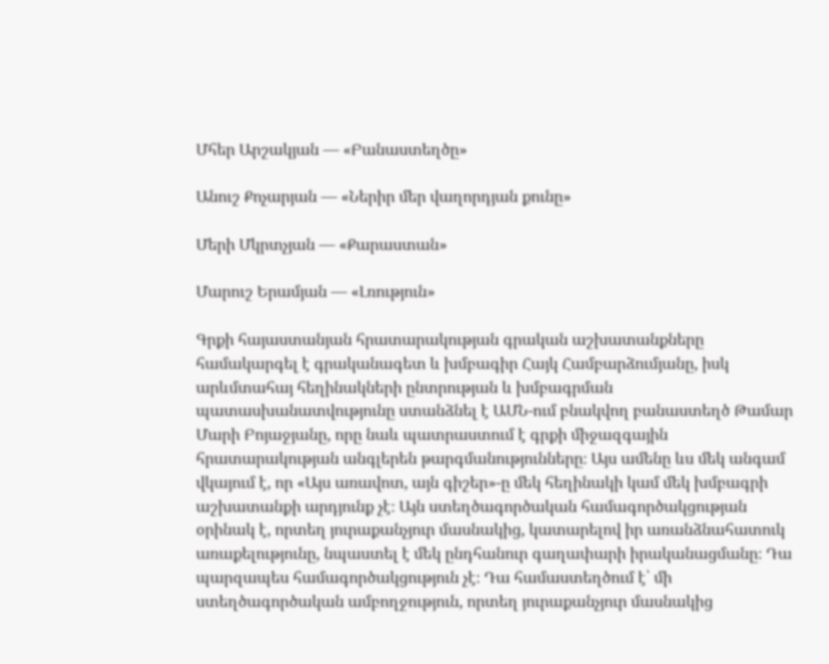Մհեր Արշակյան — «Բանաստեղծը»

Անուշ Քոչարյան — «Ներիր մեր վաղորդյան քունը»

Մերի Մկրտչյան — «Քարաստան»

Մարուշ Երամյան — «Լռություն»

Գրքի հայաստանյան հրատարակության գրական աշխատանքները համակարգել է գրականագետ և խմբագիր Հայկ Համբարձումյանը, իսկ արևմտահայ հեղինակների ընտրության և խմբագրման պատասխանատվությունը ստանձնել է ԱՄՆ-ում բնակվող բանաստեղծ Թամար Մարի Բոյաջյանը, որը նաև պատրաստում է գրքի միջազգային հրատարակության անգլերեն թարգմանությունները։ Այս ամենը ևս մեկ անգամ վկայում է, որ «Այս առավոտ, այն գիշեր»-ը մեկ հեղինակի կամ մեկ խմբագրի աշխատանքի արդյունք չէ։ Այն ստեղծագործական համագործակցության օրինակ է, որտեղ յուրաքանչյուր մասնակից, կատարելով իր առանձնահատուկ առաքելությունը, նպաստել է մեկ ընդհանուր գաղափարի իրականացմանը։ Դա պարզապես համագործակցություն չէ։ Դա համաստեղծում է՝ մի ստեղծագործական ամբողջություն, որտեղ յուրաքանչյուր մասնակից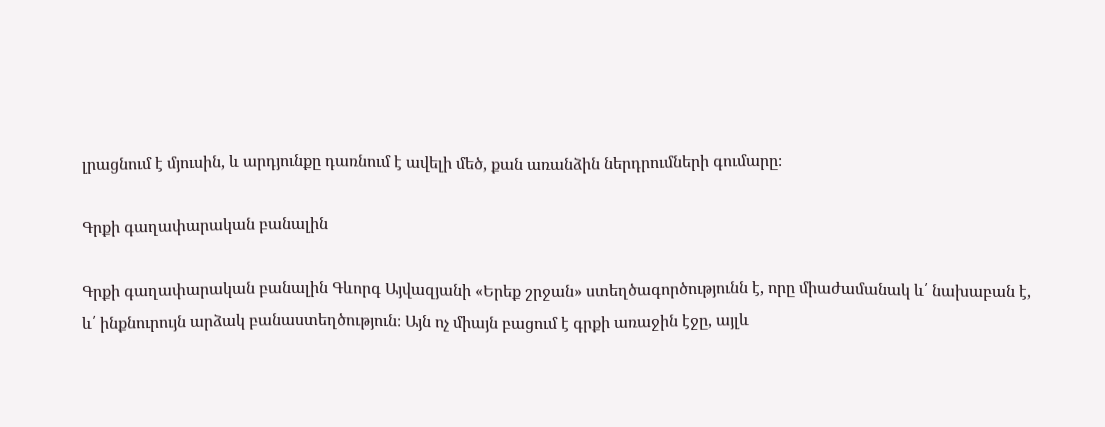լրացնում է մյուսին, և արդյունքը դառնում է ավելի մեծ, քան առանձին ներդրումների գումարը։

Գրքի գաղափարական բանալին

Գրքի գաղափարական բանալին Գևորգ Այվազյանի «Երեք շրջան» ստեղծագործությունն է, որը միաժամանակ և՛ նախաբան է, և՛ ինքնուրույն արձակ բանաստեղծություն։ Այն ոչ միայն բացում է գրքի առաջին էջը, այլև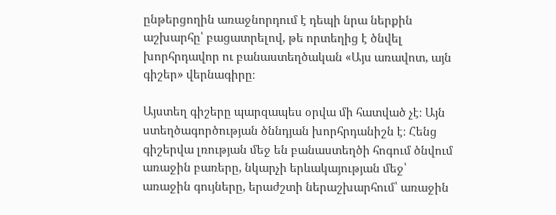ընթերցողին առաջնորդում է դեպի նրա ներքին աշխարհը՝ բացատրելով, թե որտեղից է ծնվել խորհրդավոր ու բանաստեղծական «Այս առավոտ, այն գիշեր» վերնագիրը։

Այստեղ գիշերը պարզապես օրվա մի հատված չէ։ Այն ստեղծագործության ծննդյան խորհրդանիշն է։ Հենց գիշերվա լռության մեջ են բանաստեղծի հոգում ծնվում առաջին բառերը, նկարչի երևակայության մեջ՝ առաջին գույները, երաժշտի ներաշխարհում՝ առաջին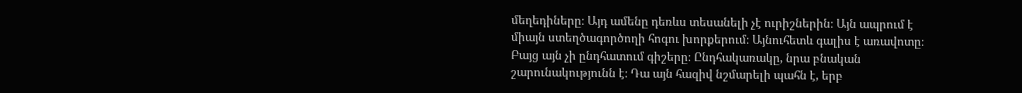մեղեդիները։ Այդ ամենը դեռևս տեսանելի չէ ուրիշներին։ Այն ապրում է միայն ստեղծագործողի հոգու խորքերում։ Այնուհետև գալիս է առավոտը։ Բայց այն չի ընդհատում գիշերը։ Ընդհակառակը, նրա բնական շարունակությունն է։ Դա այն հազիվ նշմարելի պահն է, երբ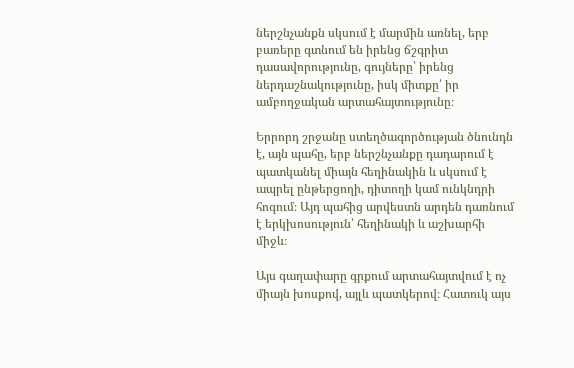ներշնչանքն սկսում է մարմին առնել, երբ բառերը գտնում են իրենց ճշգրիտ դասավորությունը, գույները՝ իրենց ներդաշնակությունը, իսկ միտքը՝ իր ամբողջական արտահայտությունը։

Երրորդ շրջանը ստեղծագործության ծնունդն է, այն պահը, երբ ներշնչանքը դադարում է պատկանել միայն հեղինակին և սկսում է ապրել ընթերցողի, դիտողի կամ ունկնդրի հոգում։ Այդ պահից արվեստն արդեն դառնում է երկխոսություն՝ հեղինակի և աշխարհի միջև։

Այս գաղափարը գրքում արտահայտվում է ոչ միայն խոսքով, այլև պատկերով։ Հատուկ այս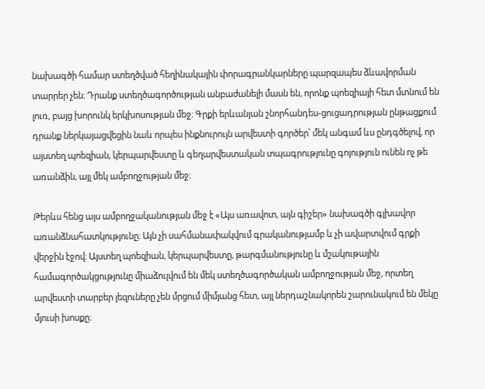նախագծի համար ստեղծված հեղինակային փորագրանկարները պարզապես ձևավորման տարրեր չեն։ Դրանք ստեղծագործության անբաժանելի մասն են, որոնք պոեզիայի հետ մտնում են լուռ, բայց խորունկ երկխոսության մեջ։ Գրքի երևանյան շնորհանդես-ցուցադրության ընթացքում դրանք ներկայացվեցին նաև որպես ինքնուրույն արվեստի գործեր՝ մեկ անգամ ևս ընդգծելով, որ այստեղ պոեզիան, կերպարվեստը և գեղարվեստական տպագրությունը գոյություն ունեն ոչ թե առանձին, այլ մեկ ամբողջության մեջ։

Թերևս հենց այս ամբողջականության մեջ է «Այս առավոտ, այն գիշեր» նախագծի գլխավոր առանձնահատկությունը։ Այն չի սահմանափակվում գրականությամբ և չի ավարտվում գրքի վերջին էջով։ Այստեղ պոեզիան, կերպարվեստը, թարգմանությունը և մշակութային համագործակցությունը միաձուլվում են մեկ ստեղծագործական ամբողջության մեջ, որտեղ արվեստի տարբեր լեզուները չեն մրցում միմյանց հետ, այլ ներդաշնակորեն շարունակում են մեկը մյուսի խոսքը։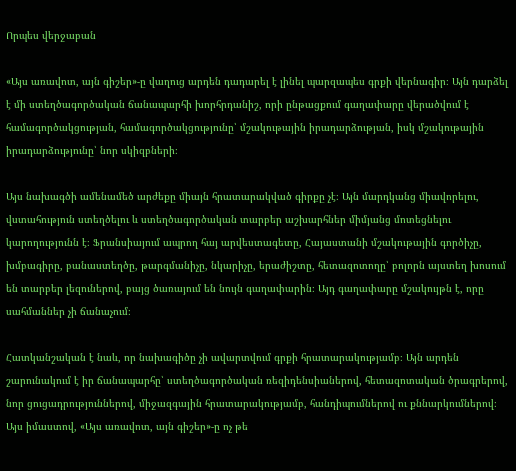Որպես վերջաբան

«Այս առավոտ, այն գիշեր»-ը վաղուց արդեն դադարել է լինել պարզապես գրքի վերնագիր։ Այն դարձել է մի ստեղծագործական ճանապարհի խորհրդանիշ, որի ընթացքում գաղափարը վերածվում է համագործակցության, համագործակցությունը՝ մշակութային իրադարձության, իսկ մշակութային իրադարձությունը՝ նոր սկիզբների։

Այս նախագծի ամենամեծ արժեքը միայն հրատարակված գիրքը չէ։ Այն մարդկանց միավորելու, վստահություն ստեղծելու և ստեղծագործական տարբեր աշխարհներ միմյանց մոտեցնելու կարողությունն է։ Ֆրանսիայում ապրող հայ արվեստագետը, Հայաստանի մշակութային գործիչը, խմբագիրը, բանաստեղծը, թարգմանիչը, նկարիչը, երաժիշտը, հետազոտողը՝ բոլորն այստեղ խոսում են տարբեր լեզուներով, բայց ծառայում են նույն գաղափարին։ Այդ գաղափարը մշակույթն է, որը սահմաններ չի ճանաչում։

Հատկանշական է նաև, որ նախագիծը չի ավարտվում գրքի հրատարակությամբ։ Այն արդեն շարունակում է իր ճանապարհը՝ ստեղծագործական ռեզիդենսիաներով, հետազոտական ծրագրերով, նոր ցուցադրություններով, միջազգային հրատարակությամբ, հանդիպումներով ու քննարկումներով։ Այս իմաստով, «Այս առավոտ, այն գիշեր»-ը ոչ թե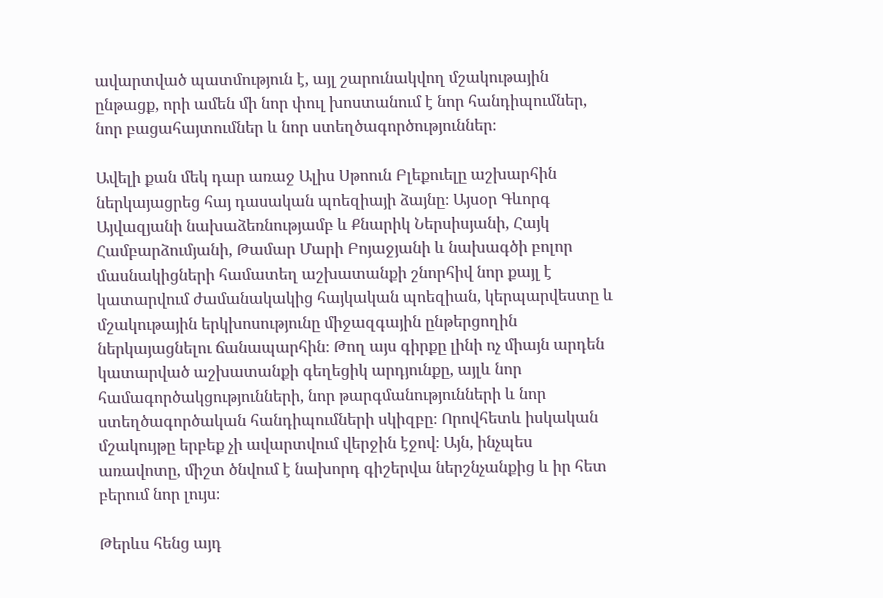ավարտված պատմություն է, այլ շարունակվող մշակութային ընթացք, որի ամեն մի նոր փուլ խոստանում է նոր հանդիպումներ, նոր բացահայտումներ և նոր ստեղծագործություններ։

Ավելի քան մեկ դար առաջ Ալիս Սթոուն Բլեքուելը աշխարհին ներկայացրեց հայ դասական պոեզիայի ձայնը։ Այսօր Գևորգ Այվազյանի նախաձեռնությամբ և Քնարիկ Ներսիսյանի, Հայկ Համբարձումյանի, Թամար Մարի Բոյաջյանի և նախագծի բոլոր մասնակիցների համատեղ աշխատանքի շնորհիվ նոր քայլ է կատարվում ժամանակակից հայկական պոեզիան, կերպարվեստը և մշակութային երկխոսությունը միջազգային ընթերցողին ներկայացնելու ճանապարհին։ Թող այս գիրքը լինի ոչ միայն արդեն կատարված աշխատանքի գեղեցիկ արդյունքը, այլև նոր համագործակցությունների, նոր թարգմանությունների և նոր ստեղծագործական հանդիպումների սկիզբը։ Որովհետև իսկական մշակույթը երբեք չի ավարտվում վերջին էջով։ Այն, ինչպես առավոտը, միշտ ծնվում է նախորդ գիշերվա ներշնչանքից և իր հետ բերում նոր լույս։

Թերևս հենց այդ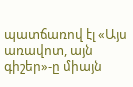պատճառով էլ «Այս առավոտ, այն գիշեր»-ը միայն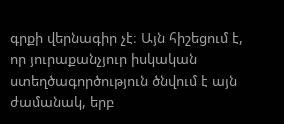գրքի վերնագիր չէ։ Այն հիշեցում է, որ յուրաքանչյուր իսկական ստեղծագործություն ծնվում է այն ժամանակ, երբ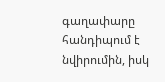գաղափարը հանդիպում է նվիրումին, իսկ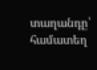տաղանդը՝ համատեղ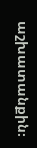աշխատանքին։